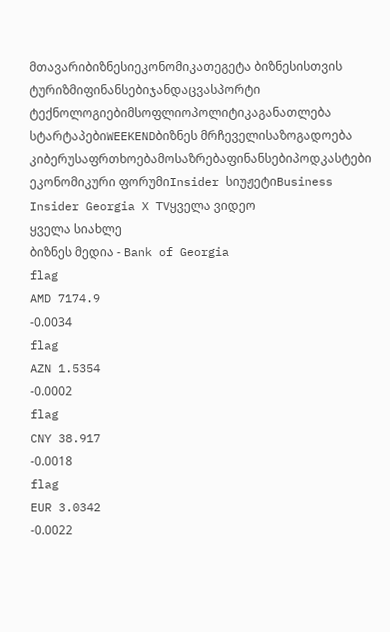მთავარიბიზნესიეკონომიკათეგეტა ბიზნესისთვის
ტურიზმიფინანსებიჯანდაცვასპორტი
ტექნოლოგიებიმსოფლიოპოლიტიკაგანათლება
სტარტაპებიWEEKENDბიზნეს მრჩეველისაზოგადოება
კიბერუსაფრთხოებამოსაზრებაფინანსებიპოდკასტები
ეკონომიკური ფორუმიInsider სიუჟეტიBusiness Insider Georgia X TVყველა ვიდეო
ყველა სიახლე
ბიზნეს მედია - Bank of Georgia
flag
AMD 7174.9
-0.0034
flag
AZN 1.5354
-0.0002
flag
CNY 38.917
-0.0018
flag
EUR 3.0342
-0.0022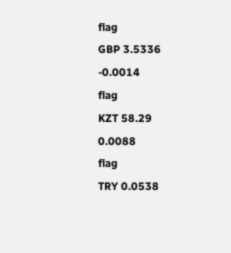flag
GBP 3.5336
-0.0014
flag
KZT 58.29
0.0088
flag
TRY 0.0538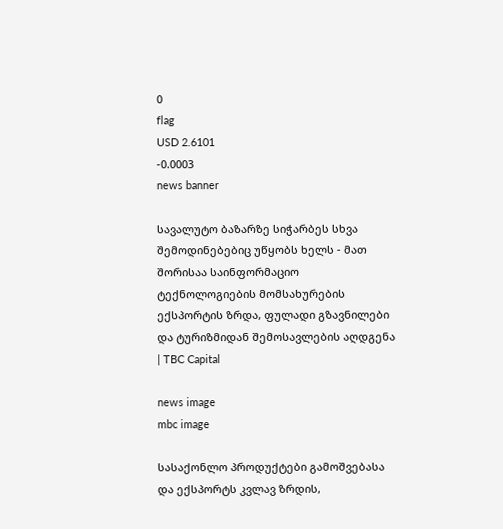0
flag
USD 2.6101
-0.0003
news banner

სავალუტო ბაზარზე სიჭარბეს სხვა შემოდინებებიც უწყობს ხელს - მათ შორისაა საინფორმაციო ტექნოლოგიების მომსახურების ექსპორტის ზრდა, ფულადი გზავნილები და ტურიზმიდან შემოსავლების აღდგენა | TBC Capital

news image
mbc image

სასაქონლო პროდუქტები გამოშვებასა და ექსპორტს კვლავ ზრდის,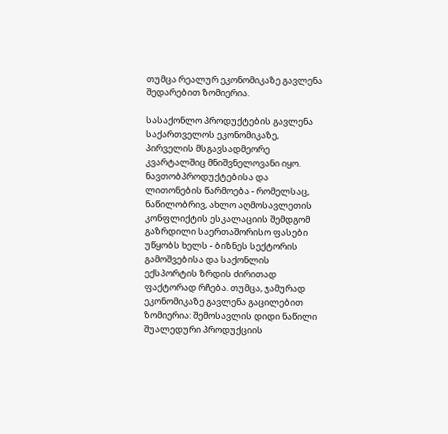თუმცა რეალურ ეკონომიკაზე გავლენა შედარებით ზომიერია.

სასაქონლო პროდუქტების გავლენა საქართველოს ეკონომიკაზე, პირველის მსგავსადმეორე კვარტალშიც მნიშვნელოვანი იყო. ნავთობპროდუქტებისა და ლითონების წარმოება - რომელსაც, ნაწილობრივ, ახლო აღმოსავლეთის კონფლიქტის ესკალაციის შემდგომ გაზრდილი საერთაშორისო ფასები უწყობს ხელს - ბიზნეს სექტორის გამოშვებისა და საქონლის ექსპორტის ზრდის ძირითად ფაქტორად რჩება. თუმცა, ჯამურად ეკონომიკაზე გავლენა გაცილებით ზომიერია: შემოსავლის დიდი ნაწილი შუალედური პროდუქციის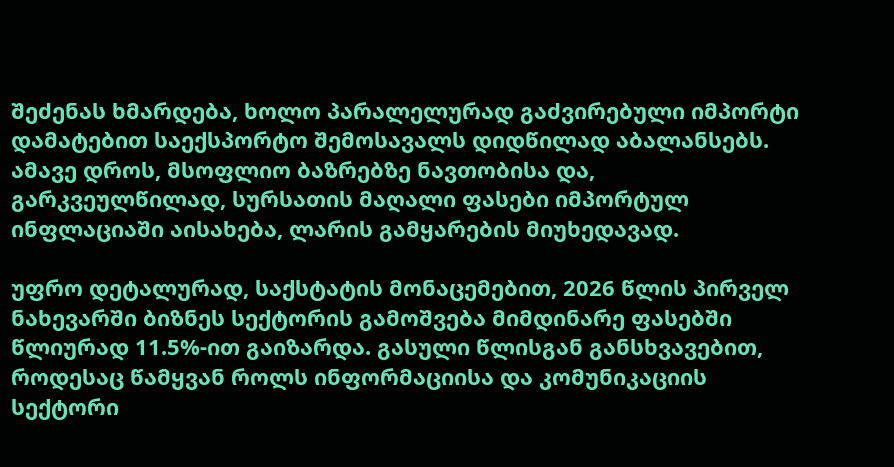შეძენას ხმარდება, ხოლო პარალელურად გაძვირებული იმპორტი დამატებით საექსპორტო შემოსავალს დიდწილად აბალანსებს. ამავე დროს, მსოფლიო ბაზრებზე ნავთობისა და, გარკვეულწილად, სურსათის მაღალი ფასები იმპორტულ ინფლაციაში აისახება, ლარის გამყარების მიუხედავად.

უფრო დეტალურად, საქსტატის მონაცემებით, 2026 წლის პირველ ნახევარში ბიზნეს სექტორის გამოშვება მიმდინარე ფასებში წლიურად 11.5%-ით გაიზარდა. გასული წლისგან განსხვავებით, როდესაც წამყვან როლს ინფორმაციისა და კომუნიკაციის სექტორი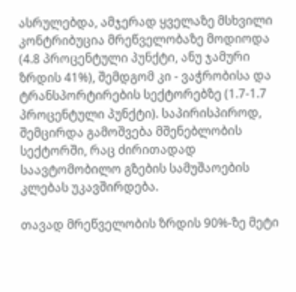ასრულებდა, ამჯერად ყველაზე მსხვილი კონტრიბუცია მრეწველობაზე მოდიოდა (4.8 პროცენტული პუნქტი, ანუ ჯამური ზრდის 41%), შემდგომ კი - ვაჭრობისა და ტრანსპორტირების სექტორებზე (1.7-1.7 პროცენტული პუნქტი). საპირისპიროდ, შემცირდა გამოშვება მშენებლობის სექტორში, რაც ძირითადად საავტომობილო გზების სამუშაოების კლებას უკავშირდება.

თავად მრეწველობის ზრდის 90%-ზე მეტი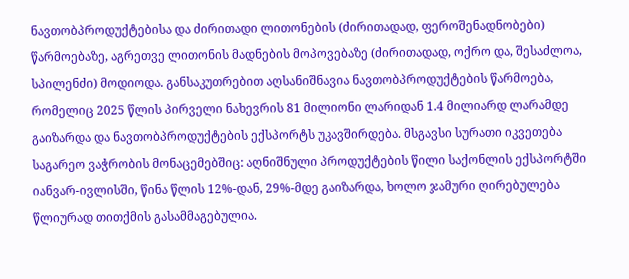ნავთობპროდუქტებისა და ძირითადი ლითონების (ძირითადად, ფეროშენადნობები) წარმოებაზე, აგრეთვე ლითონის მადნების მოპოვებაზე (ძირითადად, ოქრო და, შესაძლოა, სპილენძი) მოდიოდა. განსაკუთრებით აღსანიშნავია ნავთობპროდუქტების წარმოება, რომელიც 2025 წლის პირველი ნახევრის 81 მილიონი ლარიდან 1.4 მილიარდ ლარამდე გაიზარდა და ნავთობპროდუქტების ექსპორტს უკავშირდება. მსგავსი სურათი იკვეთება საგარეო ვაჭრობის მონაცემებშიც: აღნიშნული პროდუქტების წილი საქონლის ექსპორტში იანვარ-ივლისში, წინა წლის 12%-დან, 29%-მდე გაიზარდა, ხოლო ჯამური ღირებულება წლიურად თითქმის გასამმაგებულია.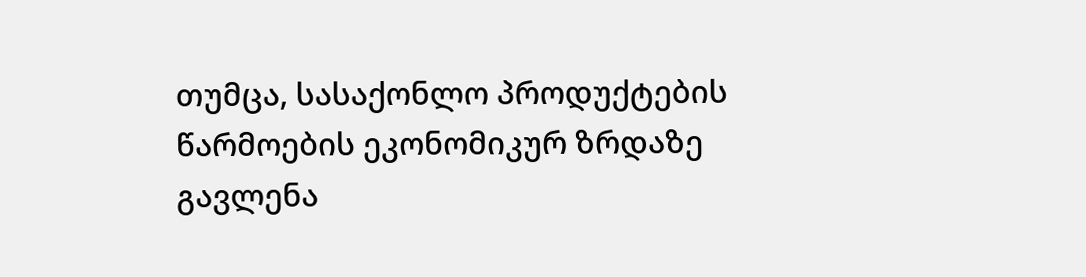თუმცა, სასაქონლო პროდუქტების წარმოების ეკონომიკურ ზრდაზე გავლენა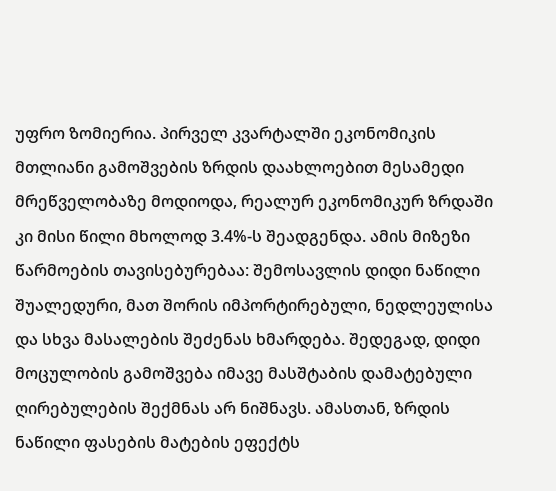უფრო ზომიერია. პირველ კვარტალში ეკონომიკის მთლიანი გამოშვების ზრდის დაახლოებით მესამედი მრეწველობაზე მოდიოდა, რეალურ ეკონომიკურ ზრდაში კი მისი წილი მხოლოდ 3.4%-ს შეადგენდა. ამის მიზეზი წარმოების თავისებურებაა: შემოსავლის დიდი ნაწილი შუალედური, მათ შორის იმპორტირებული, ნედლეულისა და სხვა მასალების შეძენას ხმარდება. შედეგად, დიდი მოცულობის გამოშვება იმავე მასშტაბის დამატებული ღირებულების შექმნას არ ნიშნავს. ამასთან, ზრდის ნაწილი ფასების მატების ეფექტს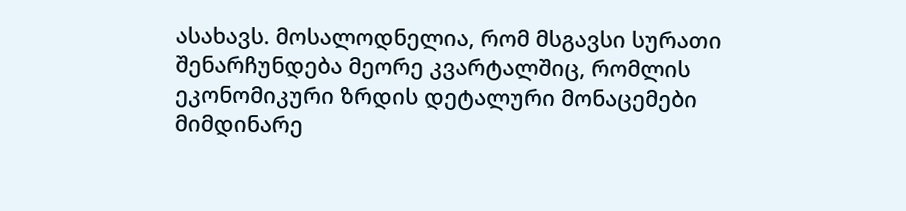ასახავს. მოსალოდნელია, რომ მსგავსი სურათი შენარჩუნდება მეორე კვარტალშიც, რომლის ეკონომიკური ზრდის დეტალური მონაცემები მიმდინარე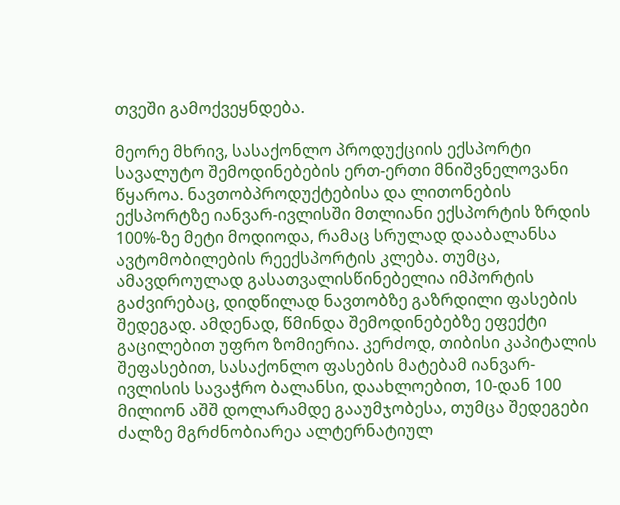თვეში გამოქვეყნდება.

მეორე მხრივ, სასაქონლო პროდუქციის ექსპორტი სავალუტო შემოდინებების ერთ-ერთი მნიშვნელოვანი წყაროა. ნავთობპროდუქტებისა და ლითონების ექსპორტზე იანვარ-ივლისში მთლიანი ექსპორტის ზრდის 100%-ზე მეტი მოდიოდა, რამაც სრულად დააბალანსა ავტომობილების რეექსპორტის კლება. თუმცა, ამავდროულად გასათვალისწინებელია იმპორტის გაძვირებაც, დიდწილად ნავთობზე გაზრდილი ფასების შედეგად. ამდენად, წმინდა შემოდინებებზე ეფექტი გაცილებით უფრო ზომიერია. კერძოდ, თიბისი კაპიტალის შეფასებით, სასაქონლო ფასების მატებამ იანვარ-ივლისის სავაჭრო ბალანსი, დაახლოებით, 10-დან 100 მილიონ აშშ დოლარამდე გააუმჯობესა, თუმცა შედეგები ძალზე მგრძნობიარეა ალტერნატიულ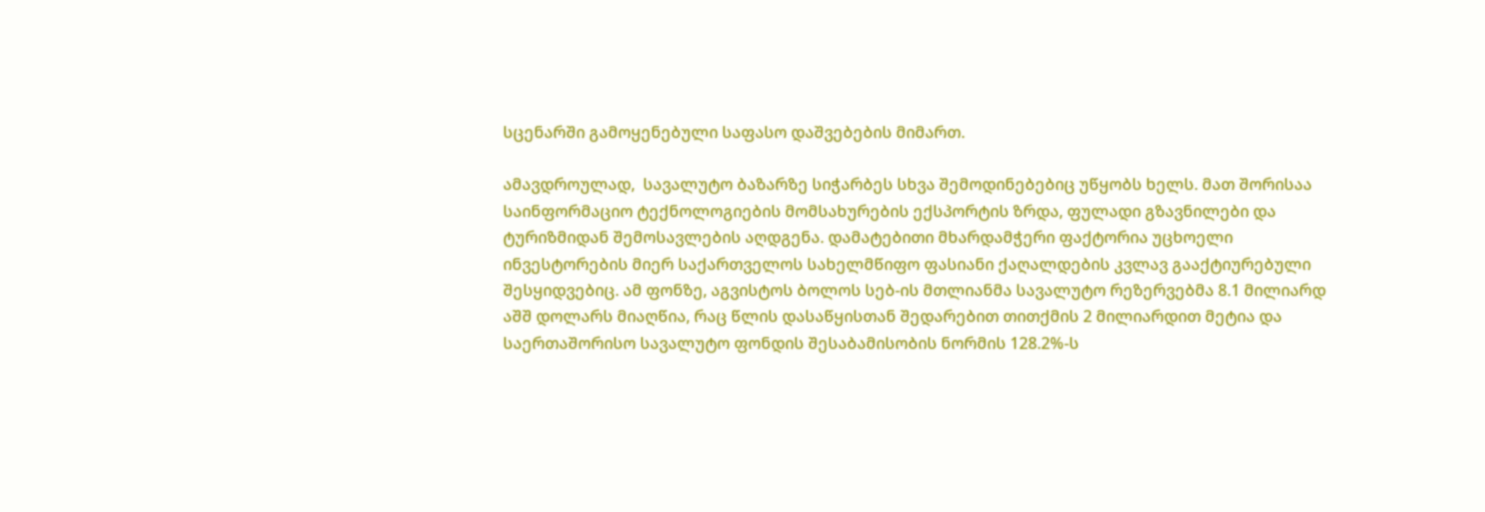სცენარში გამოყენებული საფასო დაშვებების მიმართ.

ამავდროულად,  სავალუტო ბაზარზე სიჭარბეს სხვა შემოდინებებიც უწყობს ხელს. მათ შორისაა საინფორმაციო ტექნოლოგიების მომსახურების ექსპორტის ზრდა, ფულადი გზავნილები და ტურიზმიდან შემოსავლების აღდგენა. დამატებითი მხარდამჭერი ფაქტორია უცხოელი ინვესტორების მიერ საქართველოს სახელმწიფო ფასიანი ქაღალდების კვლავ გააქტიურებული შესყიდვებიც. ამ ფონზე, აგვისტოს ბოლოს სებ-ის მთლიანმა სავალუტო რეზერვებმა 8.1 მილიარდ აშშ დოლარს მიაღწია, რაც წლის დასაწყისთან შედარებით თითქმის 2 მილიარდით მეტია და საერთაშორისო სავალუტო ფონდის შესაბამისობის ნორმის 128.2%-ს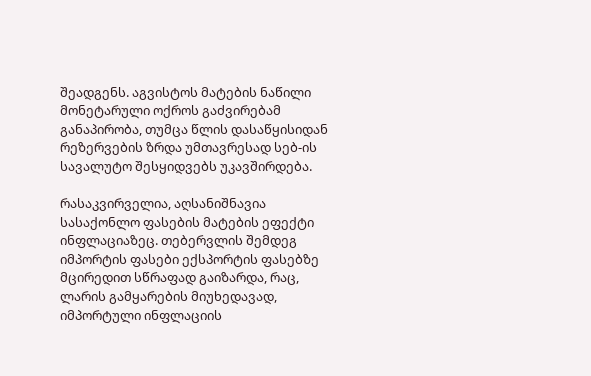შეადგენს. აგვისტოს მატების ნაწილი მონეტარული ოქროს გაძვირებამ განაპირობა, თუმცა წლის დასაწყისიდან რეზერვების ზრდა უმთავრესად სებ-ის სავალუტო შესყიდვებს უკავშირდება.

რასაკვირველია, აღსანიშნავია სასაქონლო ფასების მატების ეფექტი ინფლაციაზეც. თებერვლის შემდეგ იმპორტის ფასები ექსპორტის ფასებზე მცირედით სწრაფად გაიზარდა, რაც, ლარის გამყარების მიუხედავად, იმპორტული ინფლაციის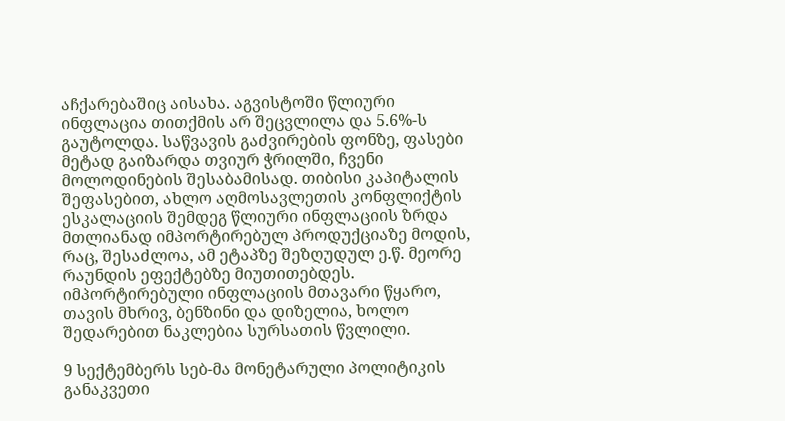აჩქარებაშიც აისახა. აგვისტოში წლიური ინფლაცია თითქმის არ შეცვლილა და 5.6%-ს გაუტოლდა. საწვავის გაძვირების ფონზე, ფასები მეტად გაიზარდა თვიურ ჭრილში, ჩვენი მოლოდინების შესაბამისად. თიბისი კაპიტალის შეფასებით, ახლო აღმოსავლეთის კონფლიქტის ესკალაციის შემდეგ წლიური ინფლაციის ზრდა მთლიანად იმპორტირებულ პროდუქციაზე მოდის, რაც, შესაძლოა, ამ ეტაპზე შეზღუდულ ე.წ. მეორე რაუნდის ეფექტებზე მიუთითებდეს. იმპორტირებული ინფლაციის მთავარი წყარო, თავის მხრივ, ბენზინი და დიზელია, ხოლო შედარებით ნაკლებია სურსათის წვლილი.

9 სექტემბერს სებ-მა მონეტარული პოლიტიკის განაკვეთი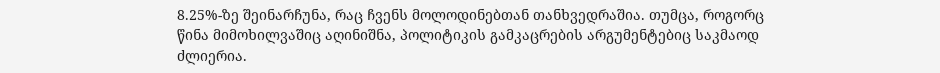8.25%-ზე შეინარჩუნა, რაც ჩვენს მოლოდინებთან თანხვედრაშია. თუმცა, როგორც  წინა მიმოხილვაშიც აღინიშნა, პოლიტიკის გამკაცრების არგუმენტებიც საკმაოდ ძლიერია.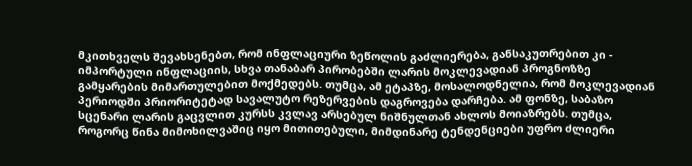მკითხველს შევახსენებთ, რომ ინფლაციური ზეწოლის გაძლიერება, განსაკუთრებით კი - იმპორტული ინფლაციის, სხვა თანაბარ პირობებში ლარის მოკლევადიან პროგნოზზე გამყარების მიმართულებით მოქმედებს. თუმცა, ამ ეტაპზე, მოსალოდნელია, რომ მოკლევადიან პერიოდში პრიორიტეტად სავალუტო რეზერვების დაგროვება დარჩება. ამ ფონზე, საბაზო სცენარი ლარის გაცვლით კურსს კვლავ არსებულ ნიშნულთან ახლოს მოიაზრებს. თუმცა, როგორც წინა მიმოხილვაშიც იყო მითითებული, მიმდინარე ტენდენციები უფრო ძლიერი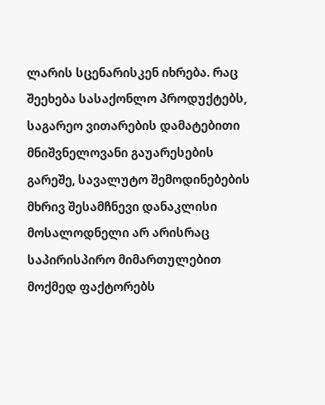ლარის სცენარისკენ იხრება. რაც შეეხება სასაქონლო პროდუქტებს, საგარეო ვითარების დამატებითი მნიშვნელოვანი გაუარესების გარეშე, სავალუტო შემოდინებების მხრივ შესამჩნევი დანაკლისი მოსალოდნელი არ არისრაც საპირისპირო მიმართულებით მოქმედ ფაქტორებს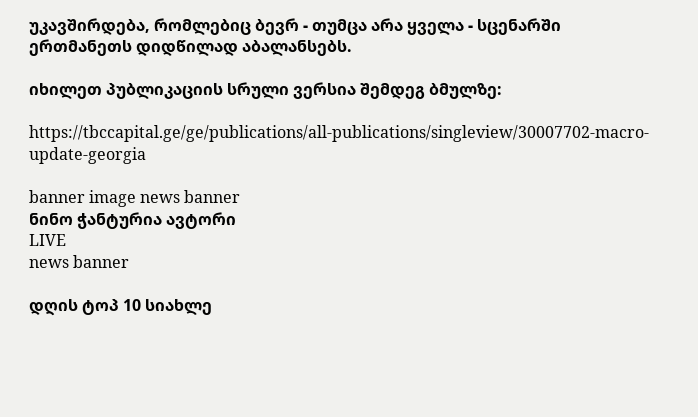უკავშირდება, რომლებიც ბევრ - თუმცა არა ყველა - სცენარში ერთმანეთს დიდწილად აბალანსებს.

იხილეთ პუბლიკაციის სრული ვერსია შემდეგ ბმულზე:

https://tbccapital.ge/ge/publications/all-publications/singleview/30007702-macro-update-georgia

banner image news banner
ნინო ჭანტურია ავტორი
LIVE
news banner

დღის ტოპ 10 სიახლე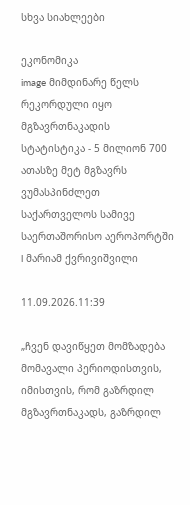სხვა სიახლეები

ეკონომიკა
image მიმდინარე წელს რეკორდული იყო მგზავრთნაკადის სტატისტიკა - 5 მილიონ 700 ათასზე მეტ მგზავრს ვუმასპინძლეთ საქართველოს სამივე საერთაშორისო აეროპორტში l მარიამ ქვრივიშვილი

11.09.2026.11:39

„ჩვენ დავიწყეთ მომზადება მომავალი პერიოდისთვის, იმისთვის, რომ გაზრდილ მგზავრთნაკადს, გაზრდილ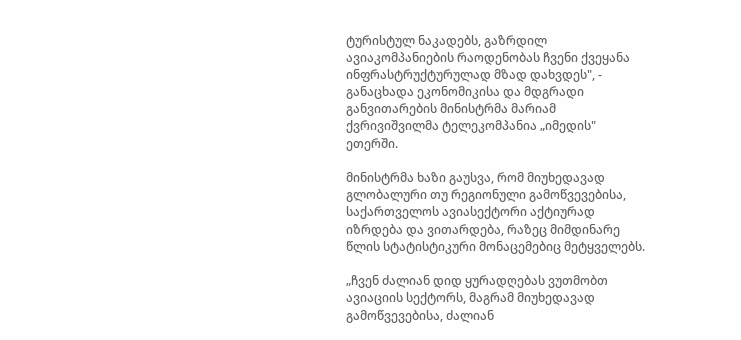ტურისტულ ნაკადებს, გაზრდილ ავიაკომპანიების რაოდენობას ჩვენი ქვეყანა ინფრასტრუქტურულად მზად დახვდეს", - განაცხადა ეკონომიკისა და მდგრადი განვითარების მინისტრმა მარიამ ქვრივიშვილმა ტელეკომპანია „იმედის" ეთერში.

მინისტრმა ხაზი გაუსვა, რომ მიუხედავად გლობალური თუ რეგიონული გამოწვევებისა, საქართველოს ავიასექტორი აქტიურად იზრდება და ვითარდება, რაზეც მიმდინარე წლის სტატისტიკური მონაცემებიც მეტყველებს.

„ჩვენ ძალიან დიდ ყურადღებას ვუთმობთ ავიაციის სექტორს, მაგრამ მიუხედავად გამოწვევებისა, ძალიან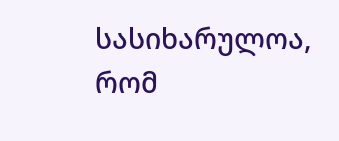სასიხარულოა, რომ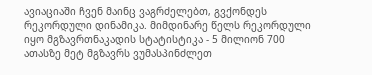ავიაციაში ჩვენ მაინც ვაგრძელებთ, გვქონდეს რეკორდული დინამიკა. მიმდინარე წელს რეკორდული იყო მგზავრთნაკადის სტატისტიკა - 5 მილიონ 700 ათასზე მეტ მგზავრს ვუმასპინძლეთ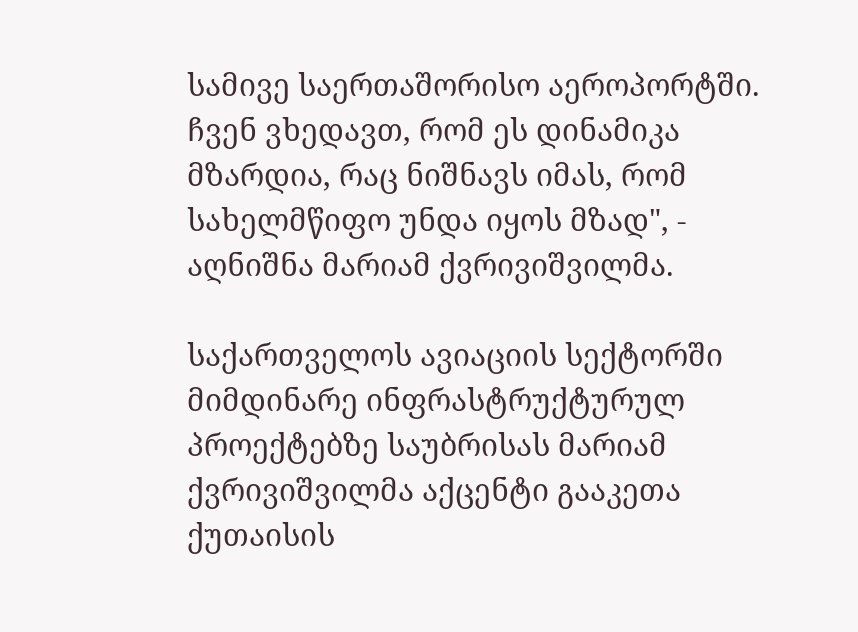სამივე საერთაშორისო აეროპორტში. ჩვენ ვხედავთ, რომ ეს დინამიკა მზარდია, რაც ნიშნავს იმას, რომ სახელმწიფო უნდა იყოს მზად", - აღნიშნა მარიამ ქვრივიშვილმა.

საქართველოს ავიაციის სექტორში მიმდინარე ინფრასტრუქტურულ პროექტებზე საუბრისას მარიამ ქვრივიშვილმა აქცენტი გააკეთა ქუთაისის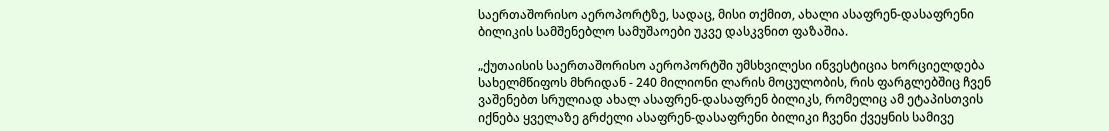საერთაშორისო აეროპორტზე, სადაც, მისი თქმით, ახალი ასაფრენ-დასაფრენი ბილიკის სამშენებლო სამუშაოები უკვე დასკვნით ფაზაშია.

„ქუთაისის საერთაშორისო აეროპორტში უმსხვილესი ინვესტიცია ხორციელდება სახელმწიფოს მხრიდან - 240 მილიონი ლარის მოცულობის, რის ფარგლებშიც ჩვენ ვაშენებთ სრულიად ახალ ასაფრენ-დასაფრენ ბილიკს, რომელიც ამ ეტაპისთვის იქნება ყველაზე გრძელი ასაფრენ-დასაფრენი ბილიკი ჩვენი ქვეყნის სამივე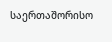საერთაშორისო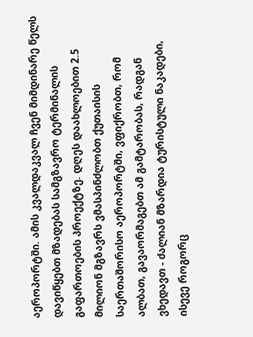აეროპორტში. ამის კვალდაკვალ ჩვენ მიმდინარე წელს დავიწყებთ მზადებას სამგზავრო ტერმინალის გაფართოების პროექტზე. დღეს დაახლოებით 2.5 მილიონ მგზავრს ვმასპინძლობთ ქუთაისის საერთაშორისო აეროპორტში, ვფიქრობთ, რომ ალბათ, გავაორმაგებთ ამ გამტარობას, რადგან ვხედავთ - ძალიან მზარდია ტურისტული ნაკადები, ისევე როგორც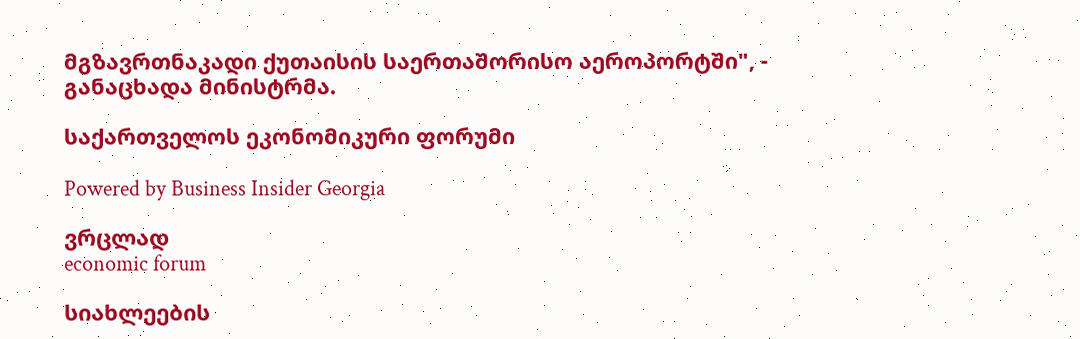მგზავრთნაკადი ქუთაისის საერთაშორისო აეროპორტში", - განაცხადა მინისტრმა.

საქართველოს ეკონომიკური ფორუმი

Powered by Business Insider Georgia

ვრცლად
economic forum

სიახლეების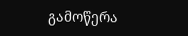გამოწერა